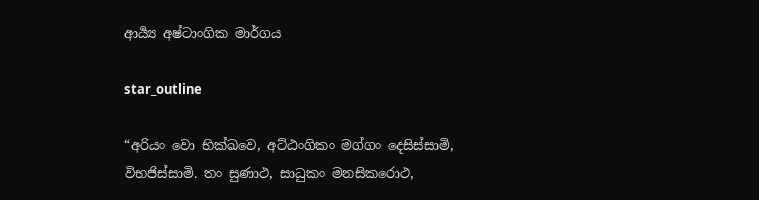ආර්‍ය්‍ය අෂ්ටාංගික මාර්ගය

star_outline

“අරියං වො භික්ඛවෙ, අට්ඨංගිකං මග්ගං දෙසිස්සාමි, විභජිස්සාමි. තං සුණාථ, සාධුකං මනසිකරොථ,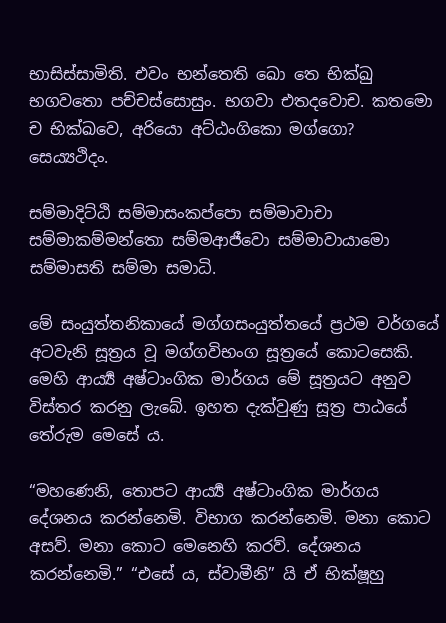භාසිස්සාමිති. එවං භන්තෙති ඛො තෙ භික්ඛු භගවතො පච්චස්සොසුං. භගවා එතදවොච. කතමො ච භික්ඛවෙ, අරියො අට්ඨංගිකො මග්ගො? සෙය්‍යථිදං.

සම්මාදිට්ඨි සම්මාසංකප්පො සම්මාවාචා සම්මාකම්මන්තො සම්මආජීවො සම්මාවායාමො සම්මාසති සම්මා සමාධි.

මේ සංයුත්තනිකායේ මග්ගසංයුත්තයේ ප්‍ර‍ථම වර්ගයේ අටවැනි සූත්‍ර‍ය වූ මග්ගවිභංග සූත්‍රයේ කොටසෙකි. මෙහි ආර්‍ය්‍ය අෂ්ටාංගික මාර්ගය මේ සූත්‍ර‍යට අනුව විස්තර කරනු ලැබේ. ඉහත දැක්වුණු සූත්‍ර‍ පාඨයේ තේරුම මෙසේ ය.

“මහණෙනි, තොපට ආර්‍ය්‍ය අෂ්ටාංගික මාර්ගය දේශනය කරන්නෙමි. විභාග කරන්නෙමි. මනා කොට අසව්. මනා කොට මෙනෙහි කරව්. දේශනය කරන්නෙමි.” “එසේ ය, ස්වාමීනි” යි ඒ භික්ෂූහු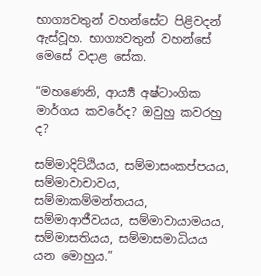භාග්‍යවතුන් වහන්සේට පිළිවදන් ඇස්වූහ. භාග්‍යවතුන් වහන්සේ මෙසේ වදාළ සේක.

“මහණෙනි, ආර්‍ය්‍ය අෂ්ටාංගික මාර්ගය කවරේද? ඔවුහු කවරහු ද?

සම්මාදිට්ඨියය, සම්මාසංකප්පයය, සම්මාවාචාවය, සම්මාකම්මන්තයය, සම්මාආජීවයය, සම්මාවායාමයය, සම්මාසතියය, සම්මාසමාධියය යන මොහුය.”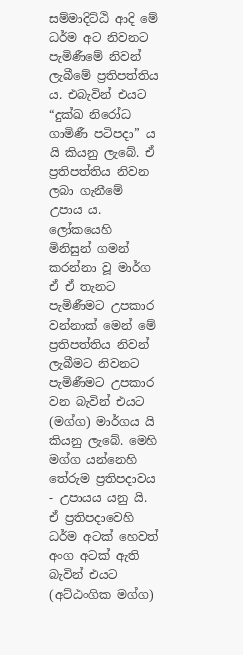සම්මාදිට්ඨි ආදි මේ ධර්ම අට නිවනට පැමිණීමේ නිවන් ලැබීමේ ප්‍ර‍තිපත්තිය ය. එබැවින් එයට “දුක්ඛ නිරෝධ ගාමිණී පටිපදා” ය යි කියනු ලැබේ. ඒ ප්‍ර‍තිපත්තිය නිවන ලබා ගැනීමේ උපාය ය. ලෝකයෙහි මිනිසුන් ගමන් කරන්නා වූ මාර්ග ඒ ඒ තැනට පැමිණීමට උපකාර වන්නාක් මෙන් මේ ප්‍ර‍තිපත්තිය නිවන් ලැබීමට නිවනට පැමිණීමට උපකාර වන බැවින් එයට (මග්ග) මාර්ගය යි කියනු ලැබේ. මෙහි මග්ග යන්නෙහි තේරුම ප්‍ර‍තිපදාවය - උපායය යනු යි. ඒ ප්‍ර‍තිපදාවෙහි ධර්ම අටක් හෙවත් අංග අටක් ඇති බැවින් එයට (අට්ඨංගික මග්ග)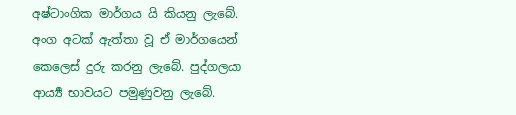අෂ්ටාංගික මාර්ගය යි කියනු ලැබේ. අංග අටක් ඇත්තා වූ ඒ මාර්ගයෙන් කෙලෙස් දුරු කරනු ලැබේ. පුද්ගලයා ආර්‍ය්‍ය භාවයට පමුණුවනු ලැබේ.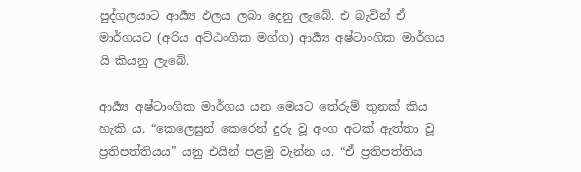පුද්ගලයාට ආර්‍ය්‍ය ඵලය ලබා දෙනු ලැබේ. එ බැවින් ඒ මාර්ගයට (අරිය අට්ඨංගික මග්ග) ආර්‍ය්‍ය අෂ්ටාංගික මාර්ගය යි කියනු ලැබේ.

ආර්‍ය්‍ය අෂ්ටාංගික මාර්ගය යන මෙයට තේරුම් තුනක් කිය හැකි ය. “කෙලෙසුන් කෙරෙන් දුරු වූ අංග අටක් ඇත්තා වූ ප්‍ර‍තිපත්තියය” යනු එයින් පළමු වැන්න ය. “ඒ ප්‍ර‍තිපත්තිය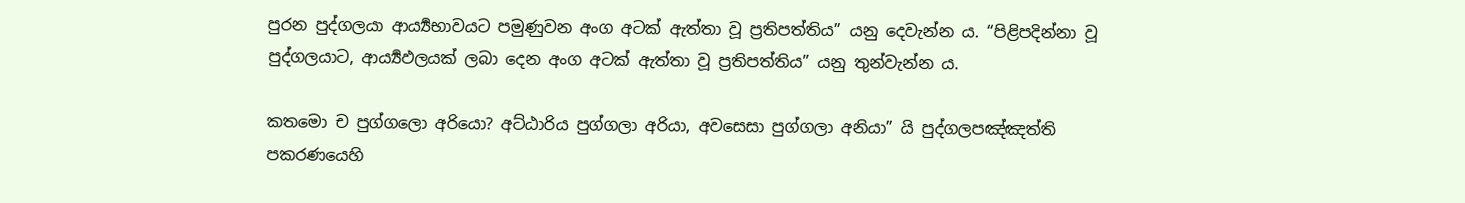පුරන පුද්ගලයා ආර්‍ය්‍යභාවයට පමුණුවන අංග අටක් ඇත්තා වූ ප්‍ර‍තිපත්තිය” යනු දෙවැන්න ය. “පිළිපදින්නා වූ පුද්ගලයාට, ආර්‍ය්‍යඵලයක් ලබා දෙන අංග අටක් ඇත්තා වූ ප්‍ර‍තිපත්තිය” යනු තුන්වැන්න ය.

කතමො ච පුග්ගලො අරියො? අට්ඨාරිය පුග්ගලා අරියා, අවසෙසා පුග්ගලා අනියා” යි පුද්ගලපඤ්ඤත්ති පකරණයෙහි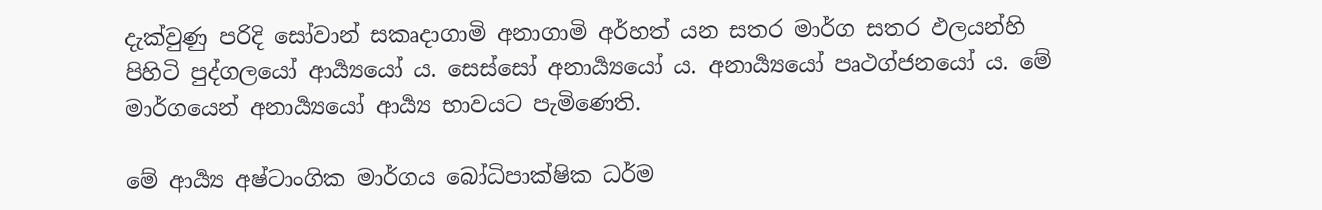දැක්වුණු පරිදි සෝවාන් සකෘදාගාමි අනාගාමි අර්හත් යන සතර මාර්ග සතර ඵලයන්හි පිහිටි පුද්ගලයෝ ආර්‍ය්‍යයෝ ය. සෙස්සෝ අනාර්‍ය්‍යයෝ ය. අනාර්‍ය්‍යයෝ පෘථග්ජනයෝ ය. මේ මාර්ගයෙන් අනාර්‍ය්‍යයෝ ආර්‍ය්‍ය භාවයට පැමිණෙති.

මේ ආර්‍ය්‍ය අෂ්ටාංගික මාර්ගය බෝධිපාක්ෂික ධර්ම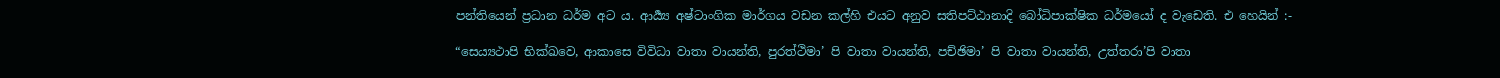පන්තියෙන් ප්‍ර‍ධාන ධර්ම අට ය. ආර්‍ය්‍ය අෂ්ටාංගික මාර්ගය වඩන කල්හි එයට අනුව සතිපට්ඨානාදි බෝධිපාක්ෂික ධර්මයෝ ද වැඩෙති. එ හෙයින් :-

“සෙය්‍යථාපි භික්ඛවෙ, ආකාසෙ විවිධා වාතා වායන්ති, පුරත්ථිමා’ පි වාතා වායන්ති, පච්ඡිමා’ පි වාතා වායන්ති, උත්තරා’පි වාතා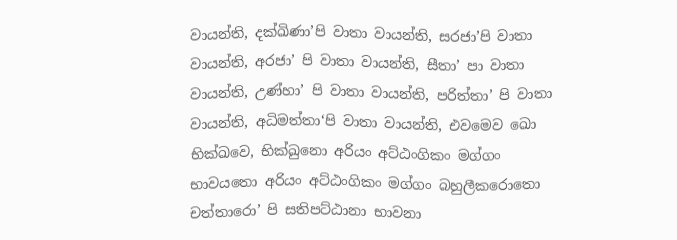වායන්ති, දක්ඛිණා’පි වාතා වායන්ති, සරජා’පි වාතා වායන්ති, අරජා’ පි වාතා වායන්ති, සීතා’ පා වාතා වායන්ති, උණ්හා’ පි වාතා වායන්ති, පරිත්තා’ පි වාතා වායන්ති, අධිමත්තා‘පි වාතා වායන්ති, එවමෙව ඛො භික්ඛවෙ, භික්ඛුනො අරියං අට්ඨංගිකං මග්ගං භාවයතො අරියං අට්ඨංගිකං මග්ගං බහුලීකරොතො චත්තාරො’ පි සතිපට්ඨානා භාවනා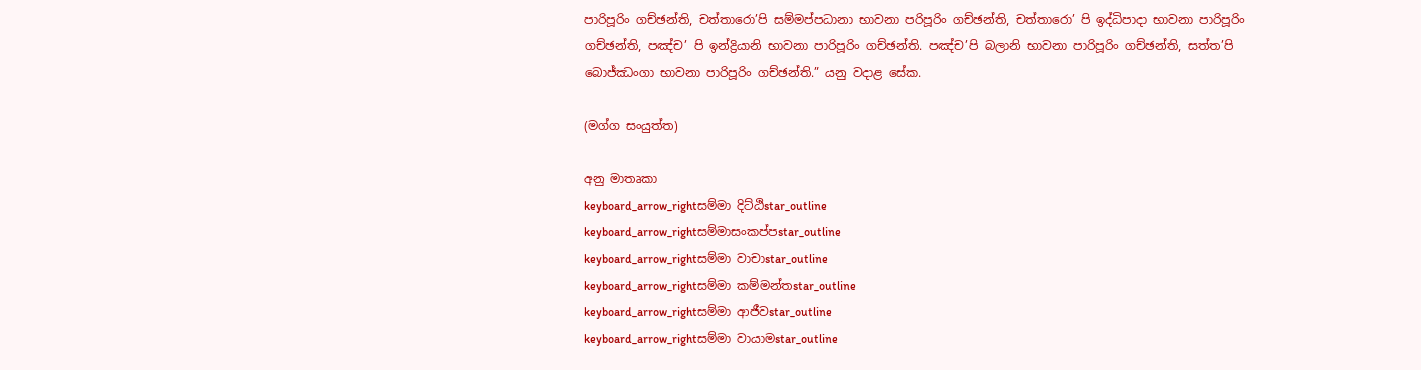පාරිපූරිං ගච්ඡන්ති, චත්තාරො’පි සම්මප්පධානා භාවනා පරිපූරිං ගච්ඡන්ති, චත්තාරො’ පි ඉද්ධිපාදා භාවනා පාරිපූරිං ගච්ඡන්ති, පඤ්ච’ පි ඉන්ද්‍රියානි භාවනා පාරිපූරිං ගච්ඡන්ති. පඤ්ච’පි බලානි භාවනා පාරිපූරිං ගච්ඡන්ති, සත්ත’පි බොජ්ඣංගා භාවනා පාරිපූරිං ගච්ඡන්ති.” යනු වදාළ සේක.

(මග්ග සංයුත්ත)

අනු මාතෘකා
keyboard_arrow_rightසම්මා දිට්ඨිstar_outline
keyboard_arrow_rightසම්මාසංකප්පstar_outline
keyboard_arrow_rightසම්මා වාචාstar_outline
keyboard_arrow_rightසම්මා කම්මන්තstar_outline
keyboard_arrow_rightසම්මා ආජීවstar_outline
keyboard_arrow_rightසම්මා වායාමstar_outline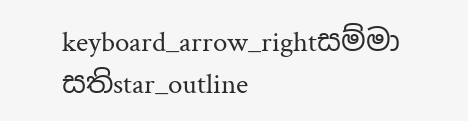keyboard_arrow_rightසම්මා සතිstar_outline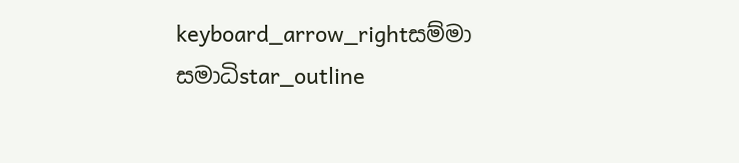keyboard_arrow_rightසම්මා සමාධිstar_outline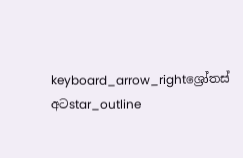keyboard_arrow_rightශ්‍රෝතස් අටstar_outline